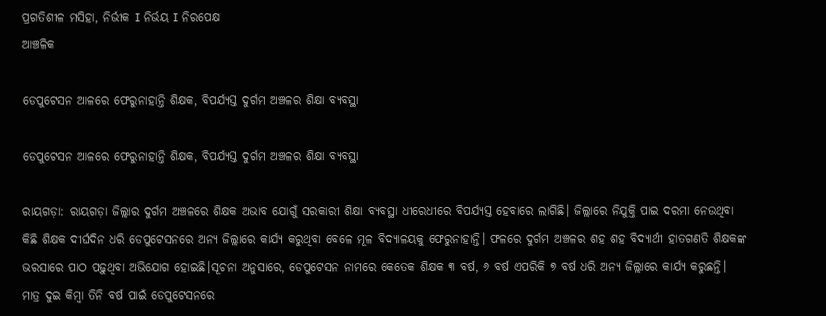ପ୍ରଗତିଶୀଳ ମସିହା, ନିର୍ଭୀକ I ନିର୍ଭୟ I ନିରପେକ୍ଷ
ଆଞ୍ଚଳିକ

ଡେପୁଟେସନ ଆଳରେ ଫେରୁନାହାନ୍ତି ଶିକ୍ଷକ, ବିପର୍ଯ୍ୟସ୍ତ ଦୁର୍ଗମ ଅଞ୍ଚଳର ଶିକ୍ଷା ବ୍ୟବସ୍ଥା

ଡେପୁଟେସନ ଆଳରେ ଫେରୁନାହାନ୍ତି ଶିକ୍ଷକ, ବିପର୍ଯ୍ୟସ୍ତ ଦୁର୍ଗମ ଅଞ୍ଚଳର ଶିକ୍ଷା ବ୍ୟବସ୍ଥା

ରାୟଗଡ଼ା: ରାୟଗଡ଼ା ଜିଲ୍ଲାର ଦୁର୍ଗମ ଅଞ୍ଚଳରେ ଶିକ୍ଷକ ଅଭାବ ଯୋଗୁଁ ସରକାରୀ ଶିକ୍ଷା ବ୍ୟବସ୍ଥା ଧୀରେଧୀରେ ବିପର୍ଯ୍ୟସ୍ତ ହେବାରେ ଲାଗିଛି। ଜିଲ୍ଲାରେ ନିଯୁକ୍ତି ପାଇ ଦରମା ନେଉଥିବା କିଛି ଶିକ୍ଷକ ଦୀର୍ଘଦିନ ଧରି ଡେପୁଟେସନରେ ଅନ୍ୟ ଜିଲ୍ଲାରେ କାର୍ଯ୍ୟ କରୁଥିବା ବେଳେ ମୂଳ ବିଦ୍ୟାଳୟକୁ ଫେରୁନାହାନ୍ତି। ଫଳରେ ଦୁର୍ଗମ ଅଞ୍ଚଳର ଶହ ଶହ ବିଦ୍ୟାର୍ଥୀ ହାତଗଣତି ଶିକ୍ଷକଙ୍କ ଭରସାରେ ପାଠ ପଢ଼ୁଥିବା ଅଭିଯୋଗ ହୋଇଛି।ସୂଚନା ଅନୁସାରେ, ଡେପୁଟେସନ ନାମରେ କେତେକ ଶିକ୍ଷକ ୩ ବର୍ଷ, ୬ ବର୍ଷ ଏପରିକି ୭ ବର୍ଷ ଧରି ଅନ୍ୟ ଜିଲ୍ଲାରେ କାର୍ଯ୍ୟ କରୁଛନ୍ତି। ମାତ୍ର ଦୁଇ କିମ୍ବା ତିନି ବର୍ଷ ପାଇଁ ଡେପୁଟେସନରେ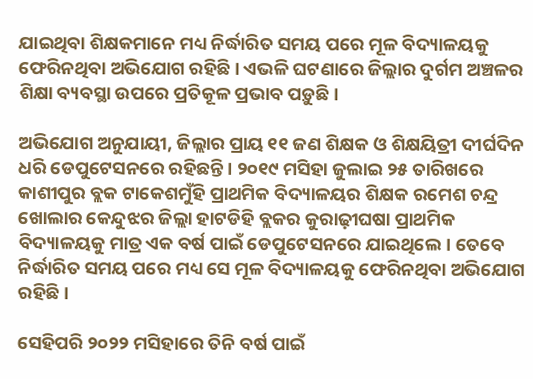ଯାଇଥିବା ଶିକ୍ଷକମାନେ ମଧ୍ୟ ନିର୍ଦ୍ଧାରିତ ସମୟ ପରେ ମୂଳ ବିଦ୍ୟାଳୟକୁ ଫେରିନଥିବା ଅଭିଯୋଗ ରହିଛି। ଏଭଳି ଘଟଣାରେ ଜିଲ୍ଲାର ଦୁର୍ଗମ ଅଞ୍ଚଳର ଶିକ୍ଷା ବ୍ୟବସ୍ଥା ଉପରେ ପ୍ରତିକୂଳ ପ୍ରଭାବ ପଡ଼ୁଛି।

ଅଭିଯୋଗ ଅନୁଯାୟୀ, ଜିଲ୍ଲାର ପ୍ରାୟ ୧୧ ଜଣ ଶିକ୍ଷକ ଓ ଶିକ୍ଷୟିତ୍ରୀ ଦୀର୍ଘଦିନ ଧରି ଡେପୁଟେସନରେ ରହିଛନ୍ତି। ୨୦୧୯ ମସିହା ଜୁଲାଇ ୨୫ ତାରିଖରେ କାଶୀପୁର ବ୍ଲକ ଟାକେଶମୁଁହି ପ୍ରାଥମିକ ବିଦ୍ୟାଳୟର ଶିକ୍ଷକ ରମେଶ ଚନ୍ଦ୍ର ଖୋଲାର କେନ୍ଦୁଝର ଜିଲ୍ଲା ହାଟଡିହି ବ୍ଲକର କୁରାଢ଼ୀଘଷା ପ୍ରାଥମିକ ବିଦ୍ୟାଳୟକୁ ମାତ୍ର ଏକ ବର୍ଷ ପାଇଁ ଡେପୁଟେସନରେ ଯାଇଥିଲେ। ତେବେ ନିର୍ଦ୍ଧାରିତ ସମୟ ପରେ ମଧ୍ୟ ସେ ମୂଳ ବିଦ୍ୟାଳୟକୁ ଫେରିନଥିବା ଅଭିଯୋଗ ରହିଛି।

ସେହିପରି ୨୦୨୨ ମସିହାରେ ତିନି ବର୍ଷ ପାଇଁ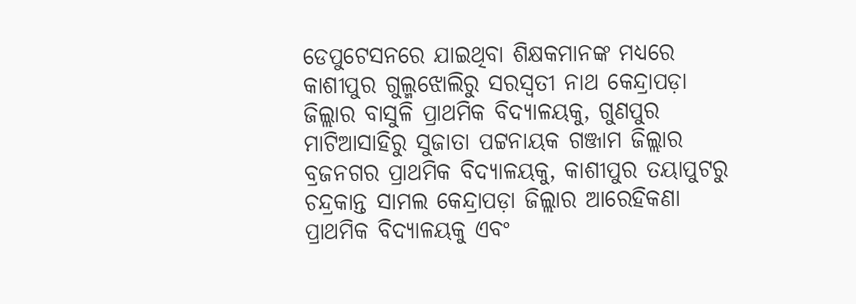ଡେପୁଟେସନରେ ଯାଇଥିବା ଶିକ୍ଷକମାନଙ୍କ ମଧ୍ୟରେ କାଶୀପୁର ଗୁଲ୍ମଝୋଲିରୁ ସରସ୍ୱତୀ ନାଥ କେନ୍ଦ୍ରାପଡ଼ା ଜିଲ୍ଲାର ବାସୁଳି ପ୍ରାଥମିକ ବିଦ୍ୟାଳୟକୁ, ଗୁଣପୁର ମାଟିଆସାହିରୁ ସୁଜାତା ପଟ୍ଟନାୟକ ଗଞ୍ଜାମ ଜିଲ୍ଲାର ବ୍ରଜନଗର ପ୍ରାଥମିକ ବିଦ୍ୟାଳୟକୁ, କାଶୀପୁର ତୟାପୁଟରୁ ଚନ୍ଦ୍ରକାନ୍ତ ସାମଲ କେନ୍ଦ୍ରାପଡ଼ା ଜିଲ୍ଲାର ଆରେହିକଣା ପ୍ରାଥମିକ ବିଦ୍ୟାଳୟକୁ ଏବଂ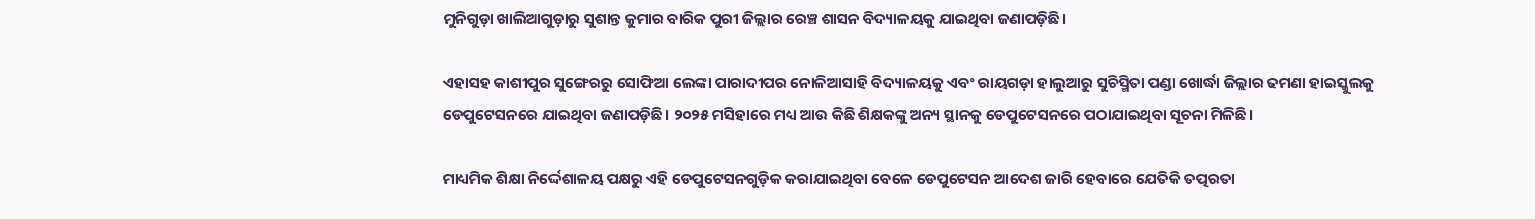ମୁନିଗୁଡ଼ା ଖାଲିଆଗୁଡ଼ାରୁ ସୁଶାନ୍ତ କୁମାର ବାରିକ ପୁରୀ ଜିଲ୍ଲାର ରେଞ୍ଚ ଶାସନ ବିଦ୍ୟାଳୟକୁ ଯାଇଥିବା ଜଣାପଡ଼ିଛି।

ଏହାସହ କାଶୀପୁର ସୁଙ୍ଗେରରୁ ସୋଫିଆ ଲେଙ୍କା ପାରାଦୀପର ନୋଳିଆସାହି ବିଦ୍ୟାଳୟକୁ ଏବଂ ରାୟଗଡ଼ା ହାଲୁଆରୁ ସୁଚିସ୍ମିତା ପଣ୍ଡା ଖୋର୍ଦ୍ଧା ଜିଲ୍ଲାର ଢମଣା ହାଇସ୍କୁଲକୁ ଡେପୁଟେସନରେ ଯାଇଥିବା ଜଣାପଡ଼ିଛି। ୨୦୨୫ ମସିହାରେ ମଧ୍ୟ ଆଉ କିଛି ଶିକ୍ଷକଙ୍କୁ ଅନ୍ୟ ସ୍ଥାନକୁ ଡେପୁଟେସନରେ ପଠାଯାଇଥିବା ସୂଚନା ମିଳିଛି।

ମାଧ୍ୟମିକ ଶିକ୍ଷା ନିର୍ଦ୍ଦେଶାଳୟ ପକ୍ଷରୁ ଏହି ଡେପୁଟେସନଗୁଡ଼ିକ କରାଯାଇଥିବା ବେଳେ ଡେପୁଟେସନ ଆଦେଶ ଜାରି ହେବାରେ ଯେତିକି ତତ୍ପରତା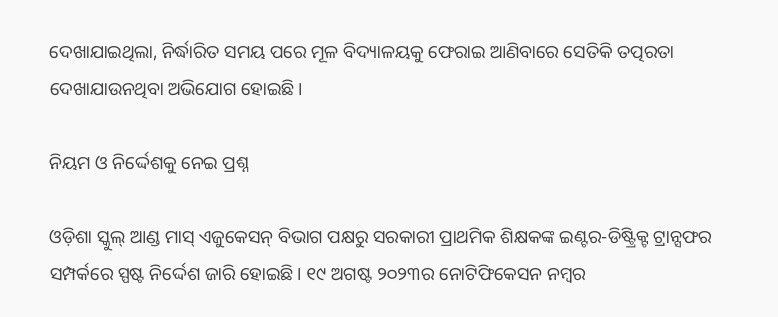ଦେଖାଯାଇଥିଲା, ନିର୍ଦ୍ଧାରିତ ସମୟ ପରେ ମୂଳ ବିଦ୍ୟାଳୟକୁ ଫେରାଇ ଆଣିବାରେ ସେତିକି ତତ୍ପରତା ଦେଖାଯାଉନଥିବା ଅଭିଯୋଗ ହୋଇଛି।

ନିୟମ ଓ ନିର୍ଦ୍ଦେଶକୁ ନେଇ ପ୍ରଶ୍ନ

ଓଡ଼ିଶା ସ୍କୁଲ୍ ଆଣ୍ଡ ମାସ୍ ଏଜୁକେସନ୍ ବିଭାଗ ପକ୍ଷରୁ ସରକାରୀ ପ୍ରାଥମିକ ଶିକ୍ଷକଙ୍କ ଇଣ୍ଟର-ଡିଷ୍ଟ୍ରିକ୍ଟ ଟ୍ରାନ୍ସଫର ସମ୍ପର୍କରେ ସ୍ପଷ୍ଟ ନିର୍ଦ୍ଦେଶ ଜାରି ହୋଇଛି। ୧୯ ଅଗଷ୍ଟ ୨୦୨୩ର ନୋଟିଫିକେସନ ନମ୍ବର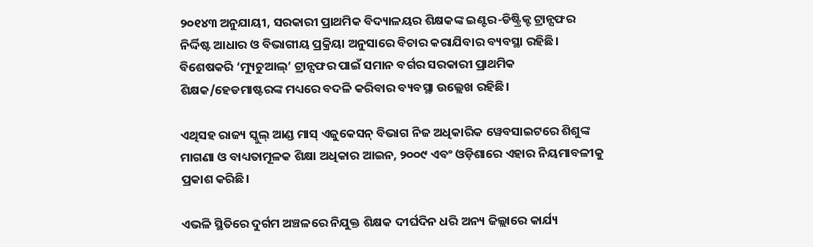୨୦୧୪୩ ଅନୁଯାୟୀ, ସରକାରୀ ପ୍ରାଥମିକ ବିଦ୍ୟାଳୟର ଶିକ୍ଷକଙ୍କ ଇଣ୍ଟର-ଡିଷ୍ଟ୍ରିକ୍ଟ ଟ୍ରାନ୍ସଫର ନିର୍ଦ୍ଦିଷ୍ଟ ଆଧାର ଓ ବିଭାଗୀୟ ପ୍ରକ୍ରିୟା ଅନୁସାରେ ବିଚାର କରାଯିବାର ବ୍ୟବସ୍ଥା ରହିଛି। ବିଶେଷକରି ‘ମ୍ୟୁଚୁଆଲ୍’ ଟ୍ରାନ୍ସଫର ପାଇଁ ସମାନ ବର୍ଗର ସରକାରୀ ପ୍ରାଥମିକ ଶିକ୍ଷକ/ହେଡମାଷ୍ଟରଙ୍କ ମଧ୍ୟରେ ବଦଳି କରିବାର ବ୍ୟବସ୍ଥା ଉଲ୍ଲେଖ ରହିଛି।

ଏଥିସହ ରାଜ୍ୟ ସ୍କୁଲ୍ ଆଣ୍ଡ ମାସ୍ ଏଜୁକେସନ୍ ବିଭାଗ ନିଜ ଅଧିକାରିକ ୱେବସାଇଟରେ ଶିଶୁଙ୍କ ମାଗଣା ଓ ବାଧ୍ୟତାମୂଳକ ଶିକ୍ଷା ଅଧିକାର ଆଇନ, ୨୦୦୯ ଏବଂ ଓଡ଼ିଶାରେ ଏହାର ନିୟମାବଳୀକୁ ପ୍ରକାଶ କରିଛି।

ଏଭଳି ସ୍ଥିତିରେ ଦୁର୍ଗମ ଅଞ୍ଚଳରେ ନିଯୁକ୍ତ ଶିକ୍ଷକ ଦୀର୍ଘଦିନ ଧରି ଅନ୍ୟ ଜିଲ୍ଲାରେ କାର୍ଯ୍ୟ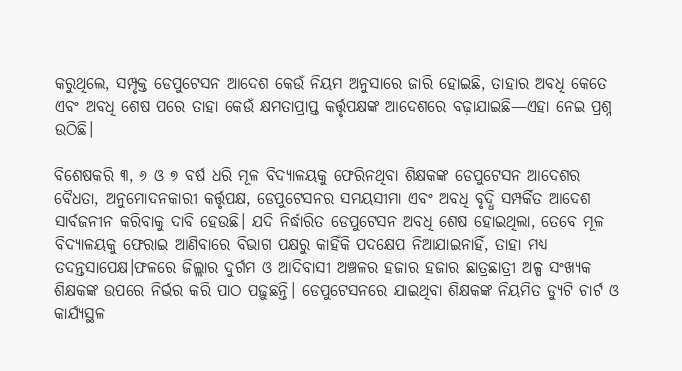କରୁଥିଲେ, ସମ୍ପୃକ୍ତ ଡେପୁଟେସନ ଆଦେଶ କେଉଁ ନିୟମ ଅନୁସାରେ ଜାରି ହୋଇଛି, ତାହାର ଅବଧି କେତେ ଏବଂ ଅବଧି ଶେଷ ପରେ ତାହା କେଉଁ କ୍ଷମତାପ୍ରାପ୍ତ କର୍ତ୍ତୃପକ୍ଷଙ୍କ ଆଦେଶରେ ବଢ଼ାଯାଇଛି—ଏହା ନେଇ ପ୍ରଶ୍ନ ଉଠିଛି।

ବିଶେଷକରି ୩, ୬ ଓ ୭ ବର୍ଷ ଧରି ମୂଳ ବିଦ୍ୟାଳୟକୁ ଫେରିନଥିବା ଶିକ୍ଷକଙ୍କ ଡେପୁଟେସନ ଆଦେଶର ବୈଧତା, ଅନୁମୋଦନକାରୀ କର୍ତ୍ତୃପକ୍ଷ, ଡେପୁଟେସନର ସମୟସୀମା ଏବଂ ଅବଧି ବୃଦ୍ଧି ସମ୍ପର୍କିତ ଆଦେଶ ସାର୍ବଜନୀନ କରିବାକୁ ଦାବି ହେଉଛି। ଯଦି ନିର୍ଦ୍ଧାରିତ ଡେପୁଟେସନ ଅବଧି ଶେଷ ହୋଇଥିଲା, ତେବେ ମୂଳ ବିଦ୍ୟାଳୟକୁ ଫେରାଇ ଆଣିବାରେ ବିଭାଗ ପକ୍ଷରୁ କାହିଁକି ପଦକ୍ଷେପ ନିଆଯାଇନାହିଁ, ତାହା ମଧ୍ୟ ତଦନ୍ତସାପେକ୍ଷ।ଫଳରେ ଜିଲ୍ଲାର ଦୁର୍ଗମ ଓ ଆଦିବାସୀ ଅଞ୍ଚଳର ହଜାର ହଜାର ଛାତ୍ରଛାତ୍ରୀ ଅଳ୍ପ ସଂଖ୍ୟକ ଶିକ୍ଷକଙ୍କ ଉପରେ ନିର୍ଭର କରି ପାଠ ପଢ଼ୁଛନ୍ତି। ଡେପୁଟେସନରେ ଯାଇଥିବା ଶିକ୍ଷକଙ୍କ ନିୟମିତ ଡ୍ୟୁଟି ଚାର୍ଟ ଓ କାର୍ଯ୍ୟସ୍ଥଳ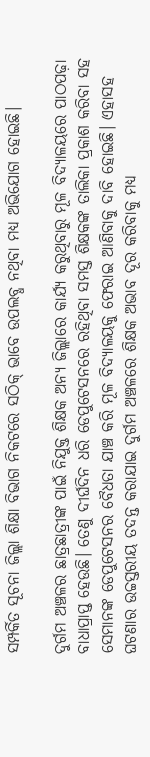ସମ୍ପର୍କିତ ସୂଚନା ଜିଲ୍ଲା ଶିକ୍ଷା ବିଭାଗ ନିକଟରେ ସଠିକ୍ ଭାବେ ଉପଲବ୍ଧ ନଥିବା ମଧ୍ୟ ଅଭିଯୋଗ ହୋଇଛି।

ଦୁର୍ଗମ ଅଞ୍ଚଳର ଛାତ୍ରଛାତ୍ରୀଙ୍କ ପାଇଁ ନିଯୁକ୍ତ ଶିକ୍ଷକ ଅନ୍ୟ ଜିଲ୍ଲାରେ କାର୍ଯ୍ୟ କରୁଥିବାରୁ ମୂଳ ବିଦ୍ୟାଳୟରେ ପାଠପଢ଼ା ବାଧାପ୍ରାପ୍ତ ହେଉଛି। ତେଣୁ ଦୀର୍ଘଦିନ ଧରି ଡେପୁଟେସନରେ ରହିଥିବା ସମସ୍ତ ଶିକ୍ଷକଙ୍କ ତାଲିକା ପ୍ରକାଶ କରିବା ସହ ସେମାନଙ୍କ ଡେପୁଟେସନର ବୈଧତା ଯାଞ୍ଚ କରି ମୂଳ ବିଦ୍ୟାଳୟକୁ ଫେରାଇ ଆଣିବାକୁ ଦାବି ହୋଇଛି। ଏହାସହ ଘଟଣାର ଉଚ୍ଚସ୍ତରୀୟ ତଦନ୍ତ କରାଯାଇ ଦୁର୍ଗମ ଅଞ୍ଚଳରେ ଶିକ୍ଷକ ଅଭାବ ଦୂର କରିବାକୁ ମଧ୍ୟ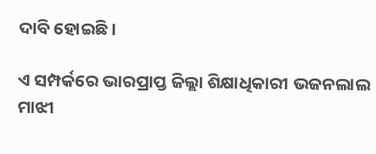ଦାବି ହୋଇଛି।

ଏ ସମ୍ପର୍କରେ ଭାରପ୍ରାପ୍ତ ଜିଲ୍ଲା ଶିକ୍ଷାଧିକାରୀ ଭଜନଲାଲ ମାଝୀ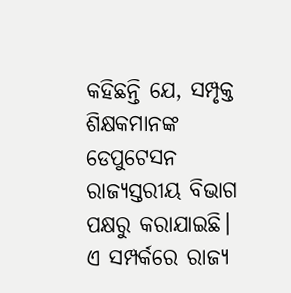କହିଛନ୍ତି ଯେ, ସମ୍ପୃକ୍ତ ଶିକ୍ଷକମାନଙ୍କ ଡେପୁଟେସନ ରାଜ୍ୟସ୍ତରୀୟ ବିଭାଗ ପକ୍ଷରୁ କରାଯାଇଛି। ଏ ସମ୍ପର୍କରେ ରାଜ୍ୟ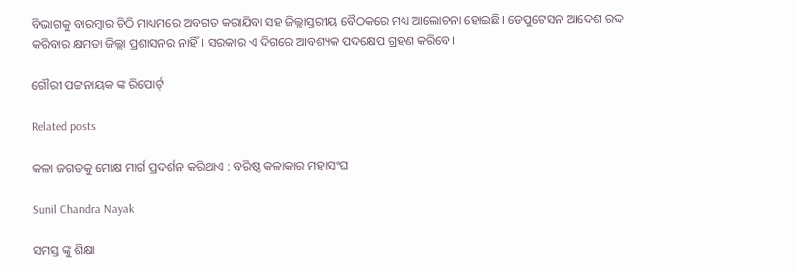ବିଭାଗକୁ ବାରମ୍ବାର ଚିଠି ମାଧ୍ୟମରେ ଅବଗତ କରାଯିବା ସହ ଜିଲ୍ଲାସ୍ତରୀୟ ବୈଠକରେ ମଧ୍ୟ ଆଲୋଚନା ହୋଇଛି। ଡେପୁଟେସନ ଆଦେଶ ରଦ୍ଦ କରିବାର କ୍ଷମତା ଜିଲ୍ଲା ପ୍ରଶାସନର ନାହିଁ। ସରକାର ଏ ଦିଗରେ ଆବଶ୍ୟକ ପଦକ୍ଷେପ ଗ୍ରହଣ କରିବେ।

ଗୌରୀ ପଟ୍ଟନାୟକ ଙ୍କ ରିପୋର୍ଟ୍

Related posts

କଳା ଜଗତକୁ ମୋକ୍ଷ ମାର୍ଗ ପ୍ରଦର୍ଶନ କରିଥାଏ : ବରିଷ୍ଠ କଳାକାର ମହାସଂଘ

Sunil Chandra Nayak

ସମସ୍ତ ଙ୍କୁ ଶିକ୍ଷା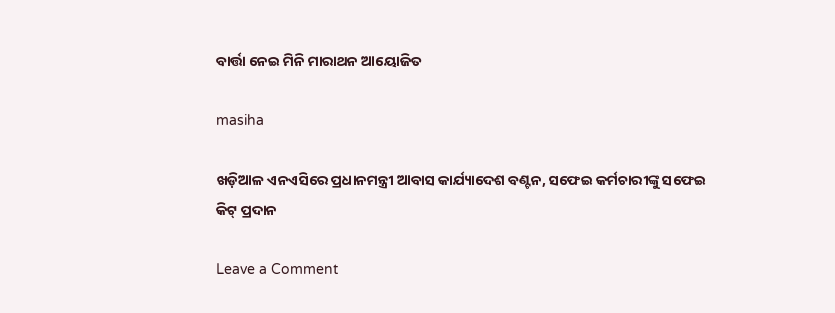ବାର୍ତ୍ତା ନେଇ ମିନି ମାରାଥନ ଆୟୋଜିତ

masiha

ଖଡ଼ିଆଳ ଏନଏସିରେ ପ୍ରଧାନମନ୍ତ୍ରୀ ଆବାସ କାର୍ଯ୍ୟାଦେଶ ବଣ୍ଟନ, ସଫେଇ କର୍ମଚାରୀଙ୍କୁ ସଫେଇ କିଟ୍ ପ୍ରଦାନ

Leave a Comment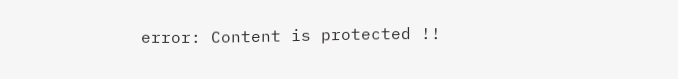error: Content is protected !!